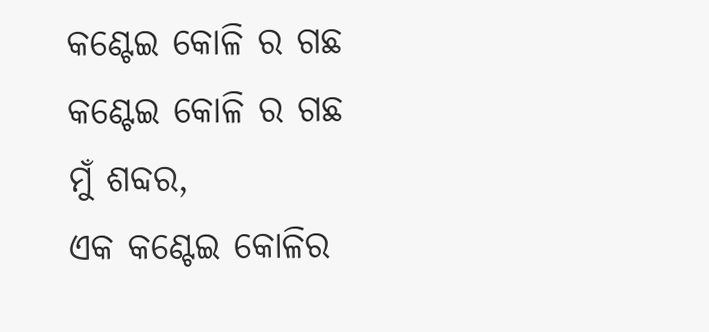କଣ୍ଟେଇ କୋଳି ର ଗଛ
କଣ୍ଟେଇ କୋଳି ର ଗଛ
ମୁଁ ଶବ୍ଦର,
ଏକ କଣ୍ଟେଇ କୋଳିର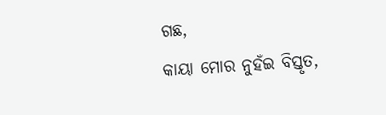ଗଛ,
କାୟା ମୋର ନୁହଁଇ ବିସ୍ତୃତ,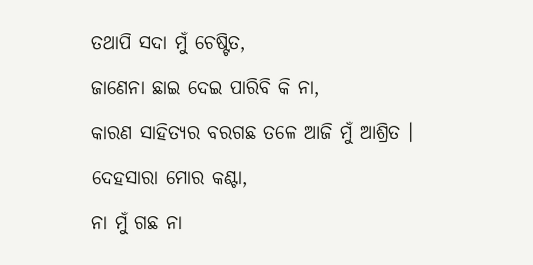ତଥାପି ସଦା ମୁଁ ଚେଷ୍ଟିତ,
ଜାଣେନା ଛାଇ ଦେଇ ପାରିବି କି ନା,
କାରଣ ସାହିତ୍ୟର ବରଗଛ ତଳେ ଆଜି ମୁଁ ଆଶ୍ରିତ ।
ଦେହସାରା ମୋର କଣ୍ଟା,
ନା ମୁଁ ଗଛ ନା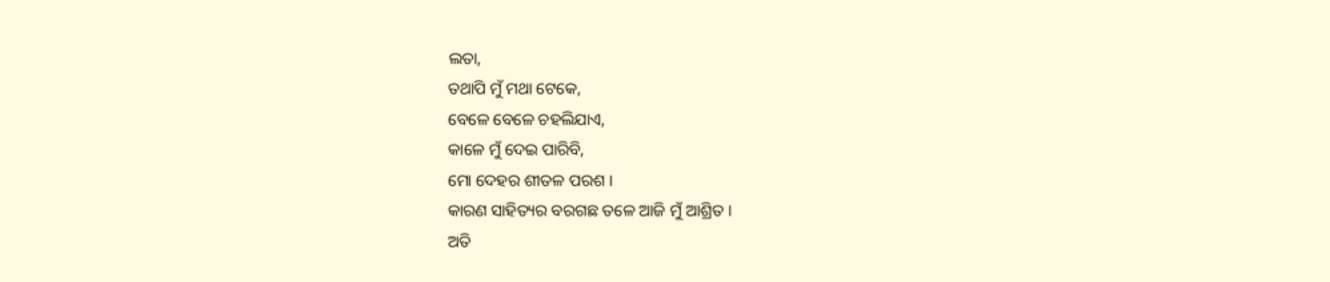ଲତା,
ତଥାପି ମୁଁ ମଥା ଟେକେ,
ବେଳେ ବେଳେ ଚହଲିଯାଏ,
କାଳେ ମୁଁ ଦେଇ ପାରିବି,
ମୋ ଦେହର ଶୀତଳ ପରଶ ।
କାରଣ ସାହିତ୍ୟର ବରଗଛ ତଳେ ଆଜି ମୁଁ ଆଶ୍ରିତ ।
ଅତି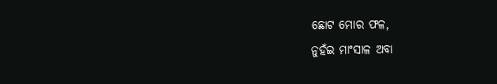ଛୋଟ ମୋର ଫଳ,
ନୁହଁଇ ମାଂସାଳ ଅବା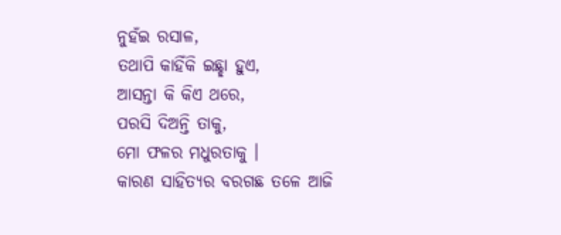ନୁହଁଇ ରସାଳ,
ତଥାପି କାହିଁକି ଇଛ୍ଛା ହୁଏ,
ଆସନ୍ତା କି କିଏ ଥରେ,
ପରସି ଦିଅନ୍ତି ତାକୁ,
ମୋ ଫଳର ମଧୁରତାକୁ ।
କାରଣ ସାହିତ୍ୟର ବରଗଛ ତଳେ ଆଜି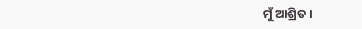ମୁଁ ଆଶ୍ରିତ ।